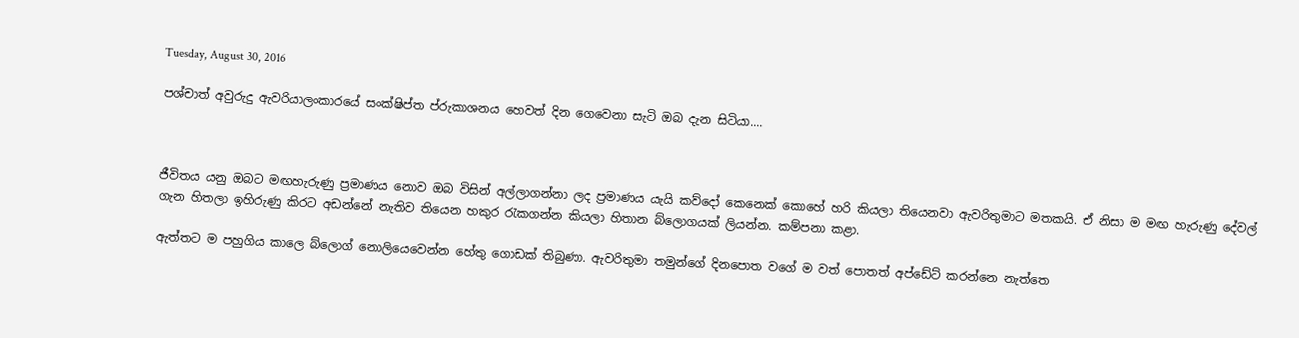Tuesday, August 30, 2016

පශ්චාත් අවුරුදු ඇවරියාලංකාරයේ සංක්ෂිප්ත ප්රුකාශනය හෙවත් දින ගෙවෙනා සැටි ඔබ දැන සිටියා....



ජීවිතය යනු ඔබට මඟහැරුණු ප්‍රමාණය නොව ඔබ විසින් අල්ලාගන්නා ලද ප්‍රමාණය යැයි කව්දෝ කෙනෙක් කොහේ හරි කියලා තියෙනවා ඇවරිතුමාට මතකයි. ඒ නිසා ම මඟ හැරුණු දේවල් ගැන හිතලා ඉහිරුණු කිරට අඩන්නේ නැතිව තියෙන හකුර රැකගන්න කියලා හිතාන බ්ලොගයක් ලියන්න. කම්පනා කළා.

ඇත්තට ම පහුගිය කාලෙ බ්ලොග් නොලියෙවෙන්න හේතු ගොඩක් තිබුණා. ඇවරිතුමා තමුන්ගේ දිනපොත වගේ ම වත් පොතත් අප්ඩේට් කරන්නෙ නැත්තෙ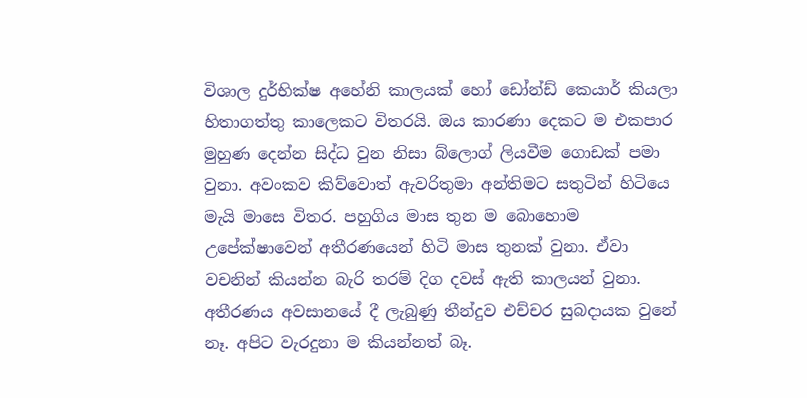විශාල දුර්භික්ෂ අහේනි කාලයක් හෝ ඩෝන්ඩ් කෙයාර් කියලා හිතාගත්තු කාලෙකට විතරයි. ඔය කාරණා දෙකට ම එකපාර මුහුණ දෙන්න සිද්ධ වුන නිසා බ්ලොග් ලියවීම ගොඩක් පමා වුනා. අවංකව කිව්වොත් ඇවරිතුමා අන්තිමට සතුටින් හිටියෙ මැයි මාසෙ විතර. පහුගිය මාස තුන ම බොහොම උපේක්ෂාවෙන් අතීරණයෙන් හිටි මාස තුනක් වුනා. ඒවා වචනින් කියන්න බැරි තරම් දිග දවස් ඇති කාලයන් වුනා. අතීරණය අවසානයේ දී ලැබුණු තීන්දුව එච්චර සුබදායක වුනේ නෑ. අපිට වැරදුනා ම කියන්නත් බෑ.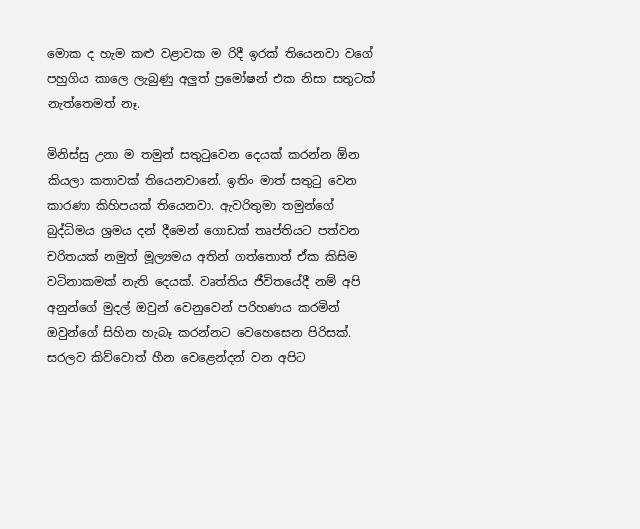මොක ද හැම කළු වළාවක ම රිදී ඉරක් තියෙනවා වගේ පහුගිය කාලෙ ලැබුණු අලුත් ප්‍රමෝෂන් එක නිසා සතුටක් නැත්තෙමත් නෑ.

මිනිස්සු උනා ම තමුන් සතුටුවෙන දෙයක් කරන්න ඕන කියලා කතාවක් තියෙනවානේ. ඉතිං මාත් සතුටු වෙන කාරණා කිහිපයක් තියෙනවා. ඇවරිතුමා තමුන්ගේ බුද්ධිමය ශ්‍රමය දන් දීමෙන් ගොඩක් තෘප්තියට පත්වන චරිතයක් නමුත් මූල්‍යමය අතින් ගත්තොත් ඒක කිසිම වටිනාකමක් නැති දෙයක්. වෘත්තිය ජීවිතයේදී නම් අපි අනුන්ගේ මුදල් ඔවුන් වෙනුවෙන් පරිහණය කරමින් ඔවුන්ගේ සිහින හැබෑ කරන්නට වෙහෙසෙන පිරිසක්. සරලව කිව්වොත් හීන වෙළෙන්දන් වන අපිට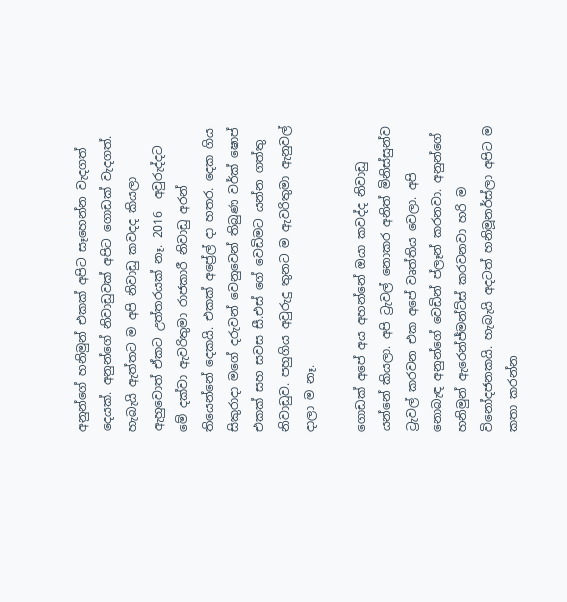අනුන්ගේ හනිමුන් එකක් අපිට සෑහෙන්න වැදගත් දෙයක්. අනුන්ගේ නිවාඩුවක් අපිට ගොඩක් වැදගත්. හැබැයි ඇත්තට ම අපි නිවාඩු කවදද කියලා ඇහුවොත් ඒකට උත්තරයක් නෑ. 2016  අවුරුද්දට මේ දක්වා ඇවරිතුමා රාජකාරී නිවාඩු අරන් තියෙන්නේ දෙකයි. එකක් අප්‍රේල් දා හතර. දෙක ගිය සිකුරාදා මගේ දරුවන් වෙනුවෙන් තිබුණ වර්ක් ෂොප් එකක් සහ සවස සී.එස් ගේ වෙඩිමට යන්න ගත්තු නිවාඩුව. පහුගිය අවුරුදු තුනට ම ඇවරිතුමා ඇනුවල් දාලා ම නෑ.

ගොඩක් අපේ අය අහන්නේ ඔයා කවද්ද නිවාඩු යන්නේ කියලා. අපි ට්‍රැවල් නොකර අනිත් මිනිස්සුන්ව ට්‍රැවල් කරවන එක අපේ වෘත්තිය වෙලා. අපි නොබැඳ අනුන්ගේ වෙඩින් ප්ලෑන් කරනවා. අනුන්ගේ හනිමුන් ඇරෙන්ජ්මන්ට්ස් කරවනවා හරි ම විනෝදජනකයි. හැබැයි අදටත් හනිමූනර්ස්ලා අපිට ම කතා කරන්න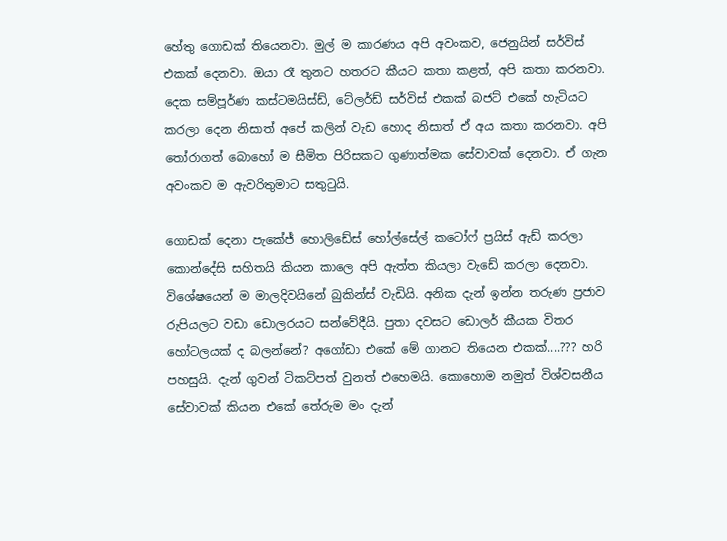හේතු ගොඩක් තියෙනවා. මුල් ම කාරණය අපි අවංකව, ජෙනුයින් සර්විස් එකක් දෙනවා. ඔයා රෑ තුනට හතරට කීයට කතා කළත්, අපි කතා කරනවා. දෙක සම්පූර්ණ කස්ටමයිස්ඩ්, ටේලර්ඩ් සර්විස් එකක් බජට් එකේ හැටියට කරලා දෙන නිසාත් අපේ කලින් වැඩ හොද නිසාත් ඒ අය කතා කරනවා. අපි  තෝරාගත් බොහෝ ම සීමිත පිරිසකට ගුණාත්මක සේවාවක් දෙනවා. ඒ ගැන අවංකව ම ඇවරිතුමාට සතුටුයි.

ගොඩක් දෙනා පැකේජ් හොලිඩේස් හෝල්සේල් කටෝෆ් ප්‍රයිස් ඇඩ් කරලා කොන්දේසි සහිතයි කියන කාලෙ අපි ඇත්ත කියලා වැඩේ කරලා දෙනවා. විශේෂයෙන් ම මාලදිවයිනේ බුකින්ස් වැඩියි. අනික දැන් ඉන්න තරුණ ප්‍රජාව රුපියලට වඩා ඩොලරයට සන්වේදීයි. පුතා දවසට ඩොලර් කීයක විතර හෝටලයක් ද බලන්නේ? අගෝඩා එකේ මේ ගානට තියෙන එකක්....??? හරි පහසුයි. දැන් ගුවන් ටිකට්පත් වුනත් එහෙමයි. කොහොම නමුත් විශ්වසනීය සේවාවක් කියන එකේ තේරුම මං දැන්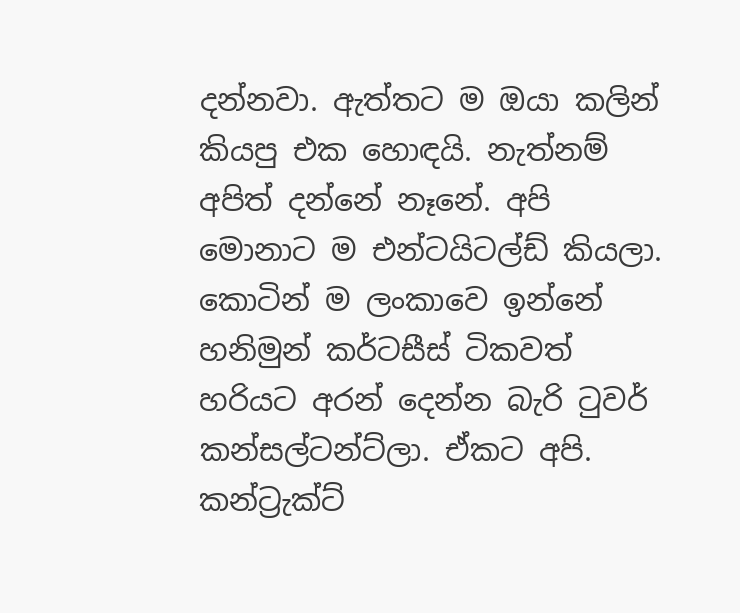දන්නවා. ඇත්තට ම ඔයා කලින් කියපු එක හොඳයි. නැත්නම් අපිත් දන්නේ නෑනේ. අපි මොනාට ම එන්ටයිටල්ඩ් කියලා. කොටින් ම ලංකාවෙ ඉන්නේ හනිමුන් කර්ටසීස් ටිකවත් හරියට අරන් දෙන්න බැරි ටුවර් කන්සල්ටන්ට්ලා. ඒකට අපි. කන්ට්‍රැක්ට්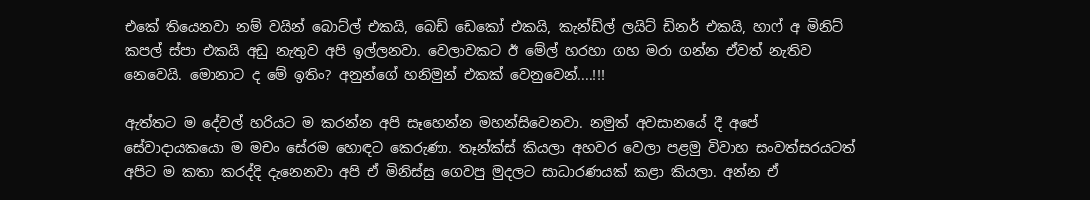එකේ තියෙනවා නම් වයින් බොට්ල් එකයි, බෙඩ් ඩෙකෝ එකයි, කැන්ඩ්ල් ලයිට් ඩිනර් එකයි, හාෆ් අ මිනිට් කපල් ස්පා එකයි අඩු නැතුව අපි ඉල්ලනවා. වෙලාවකට ඊ මේල් හරහා ගහ මරා ගන්න ඒවත් නැතිව නෙවෙයි. මොනාට ද මේ ඉතිං? අනුන්ගේ හනිමුන් එකක් වෙනුවෙන්....!!!

ඇත්තට ම දේවල් හරියට ම කරන්න අපි සෑහෙන්න මහන්සිවෙනවා. නමුත් අවසානයේ දී අපේ සේවාදායකයො ම මචං සේරම හොඳට කෙරුණා. තෑන්ක්ස් කියලා අහවර වෙලා පළමු විවාහ සංවත්සරයටත් අපිට ම කතා කරද්දි දැනෙනවා අපි ඒ මිනිස්සු ගෙවපු මුදලට සාධාරණයක් කළා කියලා. අන්න ඒ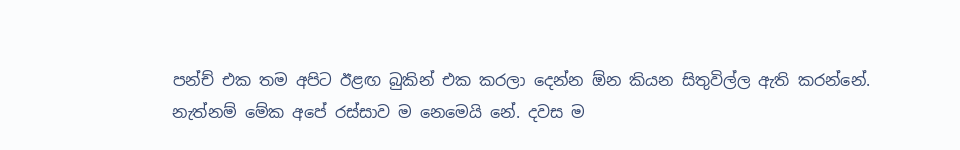පන්ච් එක තම අපිට ඊළඟ බුකින් එක කරලා දෙන්න ඕන කියන සිතුවිල්ල ඇති කරන්නේ. නැත්නම් මේක අපේ රස්සාව ම නෙමෙයි නේ. දවස ම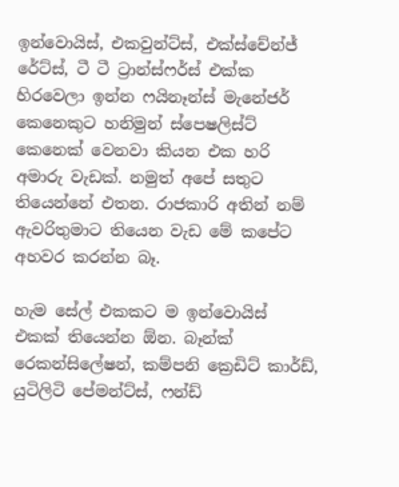ඉන්වොයිස්, එකවුන්ට්ස්, එක්ස්චේන්ජ් රේට්ස්, ටී ටී ට්‍රාන්ස්ෆර්ස් එක්ක හිරවෙලා ඉන්න ෆයිනෑන්ස් මැනේජර් කෙනෙකුට හනිමුන් ස්පෙෂලිස්ට් කෙනෙක් වෙනවා කියන එක හරි අමාරු වැඩක්. නමුත් අපේ සතුට තියෙන්නේ එතන. රාජකාරි අතින් නම් ඇවරිතුමාට තියෙන වැඩ මේ කපේට අහවර කරන්න බෑ.

හැම සේල් එකකට ම ඉන්වොයිස් එකක් තියෙන්න ඕන. බෑන්ක් රෙකන්සිලේෂන්, කම්පනි ක්‍රෙඩිට් කාර්ඩ්, යුටිලිටි පේමන්ට්ස්, ෆන්ඩ්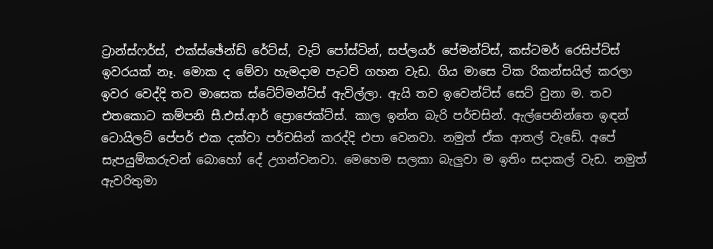ට්‍රාන්ස්ෆර්ස්, එක්ස්ඡේන්ඩ් රේට්ස්, වැට් පෝස්ටින්, සප්ලයර් පේමන්ට්ස්, කස්ටමර් රෙසිප්ට්ස් ඉවරයක් නෑ. මොක ද මේවා හැමදාම පැටව් ගහන වැඩ. ගිය මාසෙ ටික රිකන්සයිල් කරලා ඉවර වෙද්දි තව මාසෙක ස්ටේට්මන්ට්ස් ඇවිල්ලා. ඇයි තව ඉවෙන්ට්ස් සෙට් වුනා ම. තව එතකොට කම්පනි සී.එස්.ආර් ප්‍රොජෙක්ට්ස්. කාල ඉන්න බැරි පර්චසින්. ඇල්පෙනින්තෙ ඉඳන් ටොයිලට් පේපර් එක දක්වා පර්චසින් කරද්දි එපා වෙනවා. නමුත් ඒක ආතල් වැඩේ. අපේ සැපයුම්කරුවන් බොහෝ දේ උගන්වනවා. මෙහෙම සලකා බැලුවා ම ඉතිං සදාකල් වැඩ. නමුත් ඇවරිතුමා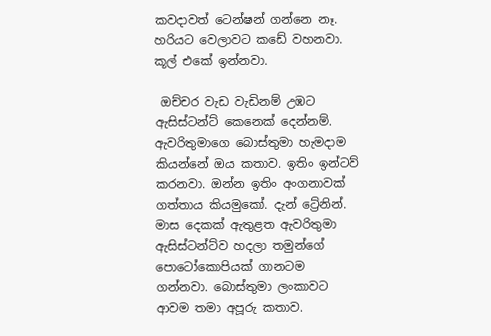කවදාවත් ටෙන්ෂන් ගන්නෙ නෑ. හරියට වෙලාවට කඩේ වහනවා. කූල් එකේ ඉන්නවා.

 ඔච්චර වැඩ වැඩිනම් උඹට ඇසිස්ටන්ට් කෙනෙක් දෙන්නම්. ඇවරිතුමාගෙ බොස්තුමා හැමදාම කියන්නේ ඔය කතාව. ඉතිං ඉන්ටව් කරනවා. ඔන්න ඉතිං අංගනාවක් ගත්තාය කියමුකෝ. දැන් ට්‍රේනින්. මාස දෙකක් ඇතුළත ඇවරිතුමා ඇසිස්ටන්ට්ව හදලා තමුන්ගේ පොටෝකොපියක් ගානටම ගන්නවා. බොස්තුමා ලංකාවට ආවම තමා අපූරු කතාව.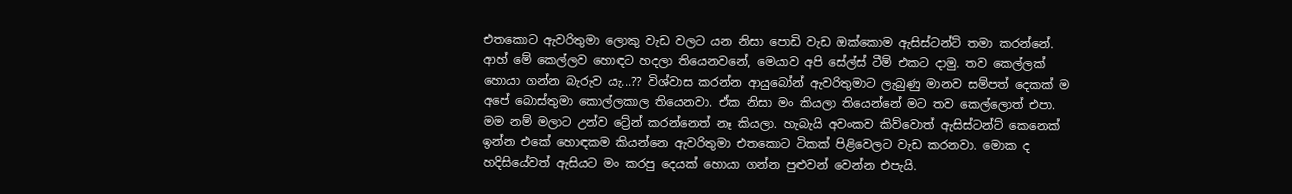එතකොට ඇවරිතුමා ලොකු වැඩ වලට යන නිසා පොඩි වැඩ ඔක්කොම ඇසිස්ටන්ට් තමා කරන්නේ. ආහ් මේ කෙල්ලව හොඳට හදලා තියෙනවනේ, මෙයාව අපි සේල්ස් ටීම් එකට දාමු. තව කෙල්ලක් හොයා ගන්න බැරුව යැ...?? විශ්වාස කරන්න ආයුබෝන් ඇවරිතුමාට ලැබුණු මානව සම්පත් දෙකක් ම අපේ බොස්තුමා කොල්ලකාල තියෙනවා. ඒක නිසා මං කියලා තියෙන්නේ මට තව කෙල්ලොත් එපා. මම නම් මලාට උන්ව ට්‍රේන් කරන්නෙත් නෑ කියලා. හැබැයි අවංකව කිව්වොත් ඇසිස්ටන්ට් කෙනෙක් ඉන්න එකේ හොඳකම කියන්නෙ ඇවරිතුමා එතකොට ටිකක් පිළිවෙලට වැඩ කරනවා. මොක ද හදිසියේවත් ඇසියට මං කරපු දෙයක් හොයා ගන්න පුළුවන් වෙන්න එපැයි.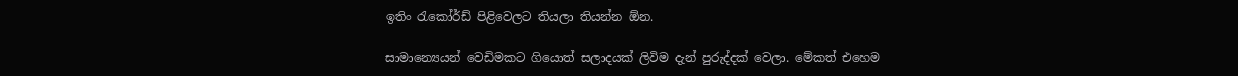ඉතිං රැකෝර්ඩ් පිළිවෙලට තියලා තියන්න ඕන.

සාමාන්‍යෙයන් වෙඩිමකට ගියොත් සලාදයක් ලිවිම දැන් පුරුද්දක් වෙලා. මේකත් එහෙම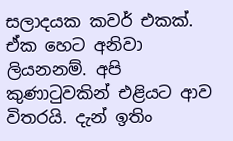සලාදයක කවර් එකක්. ඒක හෙට අනිවා ලියනනම්. අපි කුණාටුවකින් එළියට ආව විතරයි. දැන් ඉතිං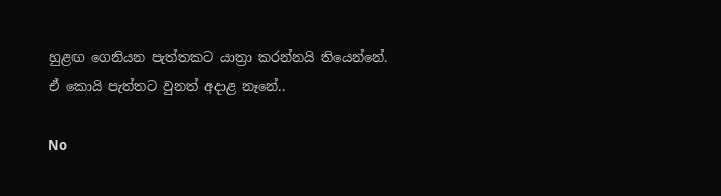හුළඟ ගෙනියන පැත්තකට යාත්‍රා කරන්නයි තියෙන්නේ. ඒ කොයි පැත්තට වුනත් අදාළ නෑනේ..

No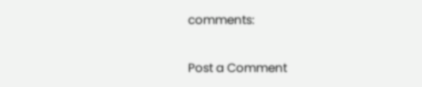comments:

Post a Comment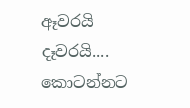ඈවරයි දෑවරයි.... කොටන්නට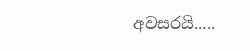අවසරයි.....